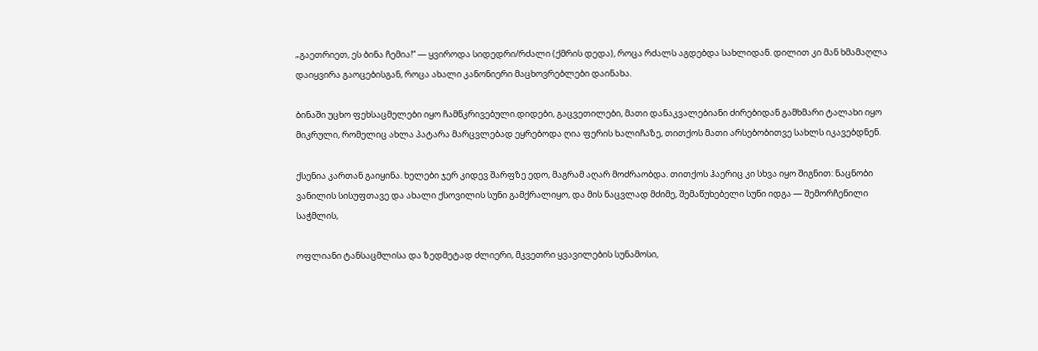„გაეთრიეთ, ეს ბინა ჩემია!“ — ყვიროდა სიდედრი/რძალი (ქმრის დედა), როცა რძალს აგდებდა სახლიდან. დილით კი მან ხმამაღლა დაიყვირა გაოცებისგან, როცა ახალი კანონიერი მაცხოვრებლები დაინახა.

ბინაში უცხო ფეხსაცმელები იყო ჩამწკრივებული.დიდები, გაცვეთილები, მათი დანაკვალებიანი ძირებიდან გამხმარი ტალახი იყო მიკრული, რომელიც ახლა პატარა მარცვლებად ეყრებოდა ღია ფერის ხალიჩაზე, თითქოს მათი არსებობითვე სახლს იკავებდნენ.

ქსენია კართან გაიყინა. ხელები ჯერ კიდევ შარფზე ედო, მაგრამ აღარ მოძრაობდა. თითქოს ჰაერიც კი სხვა იყო შიგნით: ნაცნობი ვანილის სისუფთავე და ახალი ქსოვილის სუნი გამქრალიყო, და მის ნაცვლად მძიმე, შემაწუხებელი სუნი იდგა — შემორჩენილი საჭმლის,

ოფლიანი ტანსაცმლისა და ზედმეტად ძლიერი, მკვეთრი ყვავილების სუნამოსი,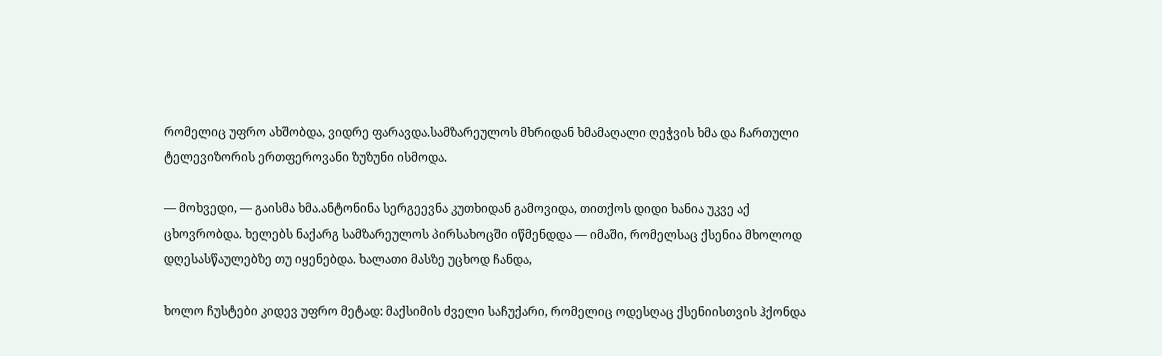რომელიც უფრო ახშობდა, ვიდრე ფარავდა.სამზარეულოს მხრიდან ხმამაღალი ღეჭვის ხმა და ჩართული ტელევიზორის ერთფეროვანი ზუზუნი ისმოდა.

— მოხვედი, — გაისმა ხმა.ანტონინა სერგეევნა კუთხიდან გამოვიდა, თითქოს დიდი ხანია უკვე აქ ცხოვრობდა. ხელებს ნაქარგ სამზარეულოს პირსახოცში იწმენდდა — იმაში, რომელსაც ქსენია მხოლოდ დღესასწაულებზე თუ იყენებდა. ხალათი მასზე უცხოდ ჩანდა,

ხოლო ჩუსტები კიდევ უფრო მეტად: მაქსიმის ძველი საჩუქარი, რომელიც ოდესღაც ქსენიისთვის ჰქონდა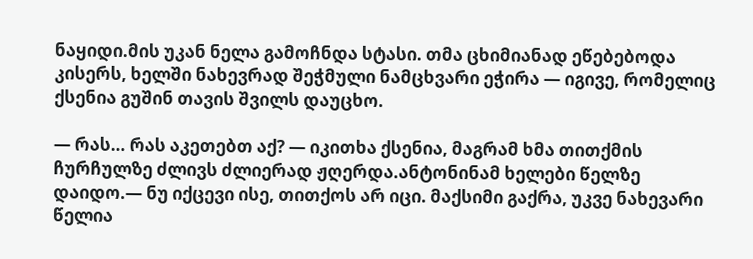ნაყიდი.მის უკან ნელა გამოჩნდა სტასი. თმა ცხიმიანად ეწებებოდა კისერს, ხელში ნახევრად შეჭმული ნამცხვარი ეჭირა — იგივე, რომელიც ქსენია გუშინ თავის შვილს დაუცხო.

— რას… რას აკეთებთ აქ? — იკითხა ქსენია, მაგრამ ხმა თითქმის ჩურჩულზე ძლივს ძლიერად ჟღერდა.ანტონინამ ხელები წელზე დაიდო.— ნუ იქცევი ისე, თითქოს არ იცი. მაქსიმი გაქრა, უკვე ნახევარი წელია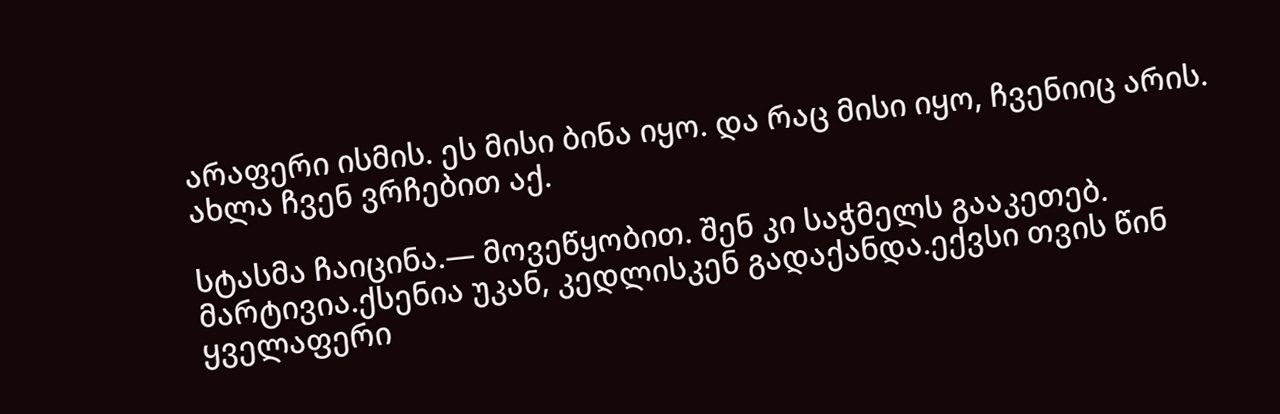არაფერი ისმის. ეს მისი ბინა იყო. და რაც მისი იყო, ჩვენიიც არის. ახლა ჩვენ ვრჩებით აქ.

სტასმა ჩაიცინა.— მოვეწყობით. შენ კი საჭმელს გააკეთებ. მარტივია.ქსენია უკან, კედლისკენ გადაქანდა.ექვსი თვის წინ ყველაფერი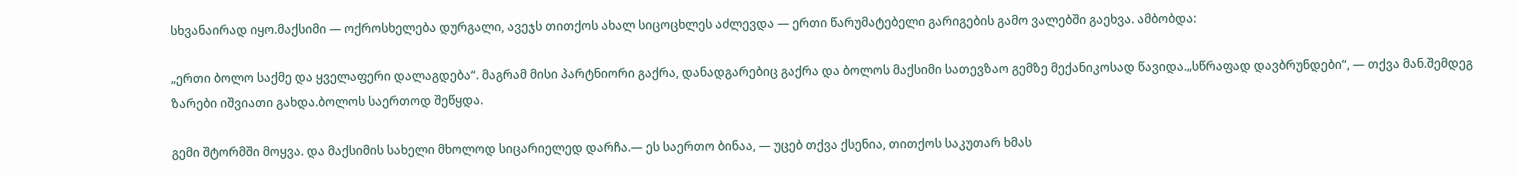სხვანაირად იყო.მაქსიმი — ოქროსხელება დურგალი, ავეჯს თითქოს ახალ სიცოცხლეს აძლევდა — ერთი წარუმატებელი გარიგების გამო ვალებში გაეხვა. ამბობდა:

„ერთი ბოლო საქმე და ყველაფერი დალაგდება“. მაგრამ მისი პარტნიორი გაქრა, დანადგარებიც გაქრა და ბოლოს მაქსიმი სათევზაო გემზე მექანიკოსად წავიდა.„სწრაფად დავბრუნდები“, — თქვა მან.შემდეგ ზარები იშვიათი გახდა.ბოლოს საერთოდ შეწყდა.

გემი შტორმში მოყვა. და მაქსიმის სახელი მხოლოდ სიცარიელედ დარჩა.— ეს საერთო ბინაა, — უცებ თქვა ქსენია, თითქოს საკუთარ ხმას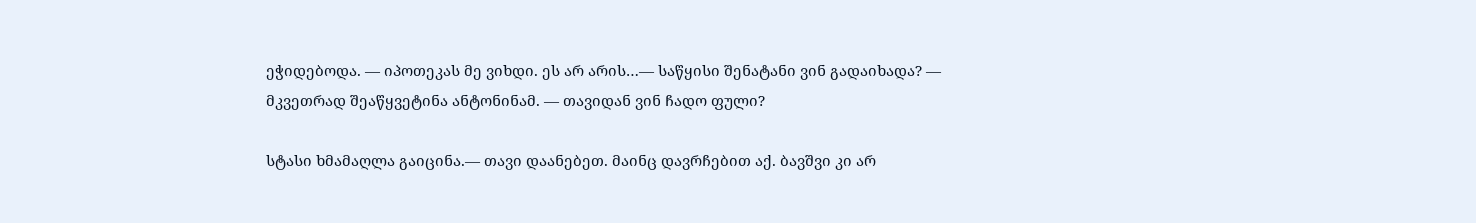ეჭიდებოდა. — იპოთეკას მე ვიხდი. ეს არ არის…— საწყისი შენატანი ვინ გადაიხადა? — მკვეთრად შეაწყვეტინა ანტონინამ. — თავიდან ვინ ჩადო ფული?

სტასი ხმამაღლა გაიცინა.— თავი დაანებეთ. მაინც დავრჩებით აქ. ბავშვი კი არ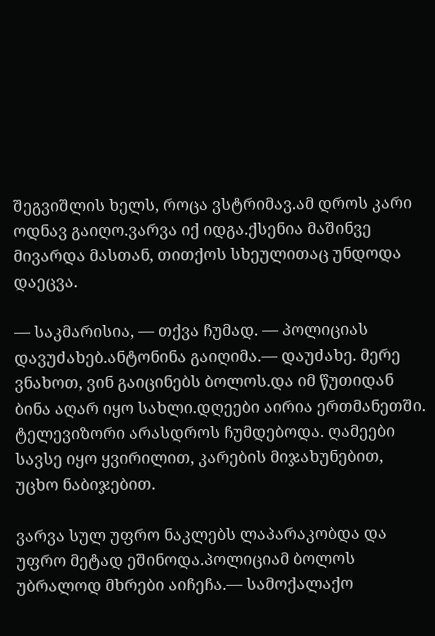შეგვიშლის ხელს, როცა ვსტრიმავ.ამ დროს კარი ოდნავ გაიღო.ვარვა იქ იდგა.ქსენია მაშინვე მივარდა მასთან, თითქოს სხეულითაც უნდოდა დაეცვა.

— საკმარისია, — თქვა ჩუმად. — პოლიციას დავუძახებ.ანტონინა გაიღიმა.— დაუძახე. მერე ვნახოთ, ვინ გაიცინებს ბოლოს.და იმ წუთიდან ბინა აღარ იყო სახლი.დღეები აირია ერთმანეთში. ტელევიზორი არასდროს ჩუმდებოდა. ღამეები სავსე იყო ყვირილით, კარების მიჯახუნებით, უცხო ნაბიჯებით.

ვარვა სულ უფრო ნაკლებს ლაპარაკობდა და უფრო მეტად ეშინოდა.პოლიციამ ბოლოს უბრალოდ მხრები აიჩეჩა.— სამოქალაქო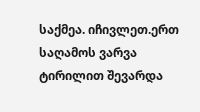საქმეა. იჩივლეთ.ერთ საღამოს ვარვა ტირილით შევარდა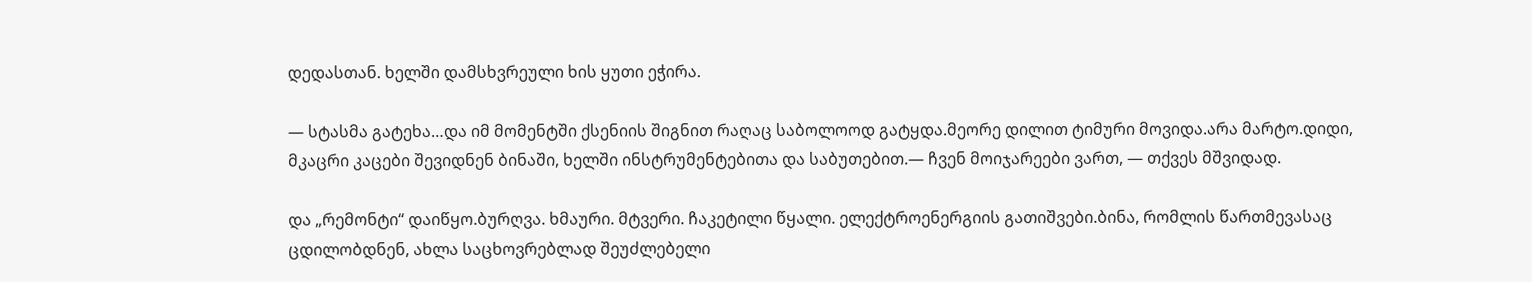დედასთან. ხელში დამსხვრეული ხის ყუთი ეჭირა.

— სტასმა გატეხა…და იმ მომენტში ქსენიის შიგნით რაღაც საბოლოოდ გატყდა.მეორე დილით ტიმური მოვიდა.არა მარტო.დიდი, მკაცრი კაცები შევიდნენ ბინაში, ხელში ინსტრუმენტებითა და საბუთებით.— ჩვენ მოიჯარეები ვართ, — თქვეს მშვიდად.

და „რემონტი“ დაიწყო.ბურღვა. ხმაური. მტვერი. ჩაკეტილი წყალი. ელექტროენერგიის გათიშვები.ბინა, რომლის წართმევასაც ცდილობდნენ, ახლა საცხოვრებლად შეუძლებელი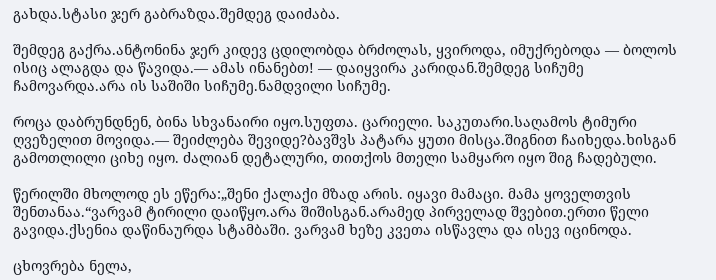გახდა.სტასი ჯერ გაბრაზდა.შემდეგ დაიძაბა.

შემდეგ გაქრა.ანტონინა ჯერ კიდევ ცდილობდა ბრძოლას, ყვიროდა, იმუქრებოდა — ბოლოს ისიც ალაგდა და წავიდა.— ამას ინანებთ! — დაიყვირა კარიდან.შემდეგ სიჩუმე ჩამოვარდა.არა ის საშიში სიჩუმე.ნამდვილი სიჩუმე.

როცა დაბრუნდნენ, ბინა სხვანაირი იყო.სუფთა. ცარიელი. საკუთარი.საღამოს ტიმური ღვეზელით მოვიდა.— შეიძლება შევიდე?ბავშვს პატარა ყუთი მისცა.შიგნით ჩაიხედა.ხისგან გამოთლილი ციხე იყო. ძალიან დეტალური, თითქოს მთელი სამყარო იყო შიგ ჩადებული.

წერილში მხოლოდ ეს ეწერა:„შენი ქალაქი მზად არის. იყავი მამაცი. მამა ყოველთვის შენთანაა.“ვარვამ ტირილი დაიწყო.არა შიშისგან.არამედ პირველად შვებით.ერთი წელი გავიდა.ქსენია დაწინაურდა სტამბაში. ვარვამ ხეზე კვეთა ისწავლა და ისევ იცინოდა.

ცხოვრება ნელა,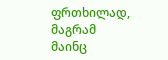ფრთხილად, მაგრამ მაინც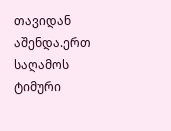თავიდან აშენდა.ერთ საღამოს ტიმური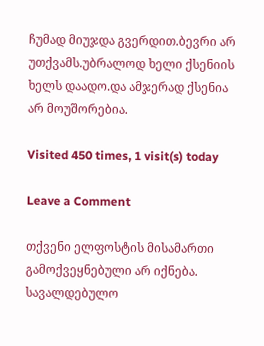ჩუმად მიუჯდა გვერდით.ბევრი არ უთქვამს.უბრალოდ ხელი ქსენიის ხელს დაადო.და ამჯერად ქსენია არ მოუშორებია.

Visited 450 times, 1 visit(s) today

Leave a Comment

თქვენი ელფოსტის მისამართი გამოქვეყნებული არ იქნება. სავალდებულო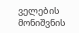ველების მონიშვნის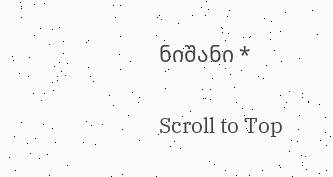ნიშანი *

Scroll to Top